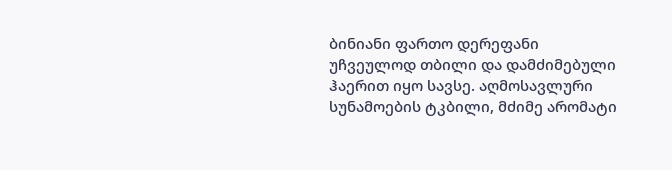ბინიანი ფართო დერეფანი უჩვეულოდ თბილი და დამძიმებული ჰაერით იყო სავსე. აღმოსავლური სუნამოების ტკბილი, მძიმე არომატი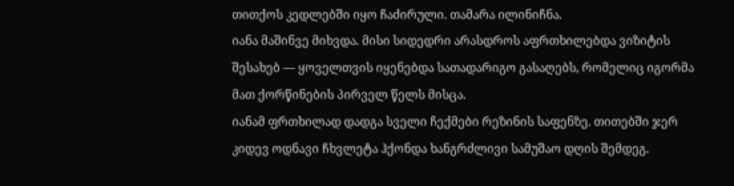თითქოს კედლებში იყო ჩაძირული. თამარა ილინიჩნა.
იანა მაშინვე მიხვდა. მისი სიდედრი არასდროს აფრთხილებდა ვიზიტის შესახებ — ყოველთვის იყენებდა სათადარიგო გასაღებს, რომელიც იგორმა მათ ქორწინების პირველ წელს მისცა.
იანამ ფრთხილად დადგა სველი ჩექმები რეზინის საფენზე. თითებში ჯერ კიდევ ოდნავი ჩხვლეტა ჰქონდა ხანგრძლივი სამუშაო დღის შემდეგ.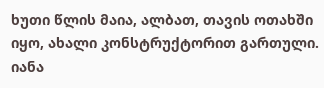ხუთი წლის მაია, ალბათ, თავის ოთახში იყო, ახალი კონსტრუქტორით გართული. იანა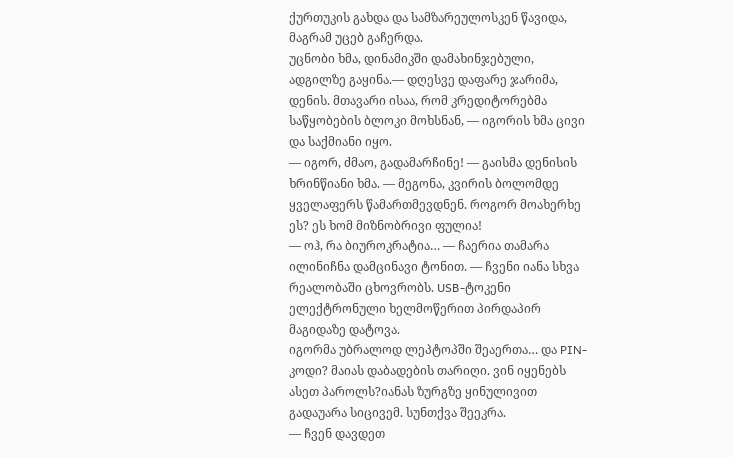ქურთუკის გახდა და სამზარეულოსკენ წავიდა, მაგრამ უცებ გაჩერდა.
უცნობი ხმა, დინამიკში დამახინჯებული, ადგილზე გაყინა.— დღესვე დაფარე ჯარიმა, დენის. მთავარი ისაა, რომ კრედიტორებმა საწყობების ბლოკი მოხსნან, — იგორის ხმა ცივი და საქმიანი იყო.
— იგორ, ძმაო, გადამარჩინე! — გაისმა დენისის ხრინწიანი ხმა. — მეგონა, კვირის ბოლომდე ყველაფერს წამართმევდნენ. როგორ მოახერხე ეს? ეს ხომ მიზნობრივი ფულია!
— ოჰ, რა ბიუროკრატია… — ჩაერია თამარა ილინიჩნა დამცინავი ტონით. — ჩვენი იანა სხვა რეალობაში ცხოვრობს. USB-ტოკენი ელექტრონული ხელმოწერით პირდაპირ მაგიდაზე დატოვა.
იგორმა უბრალოდ ლეპტოპში შეაერთა… და PIN-კოდი? მაიას დაბადების თარიღი. ვინ იყენებს ასეთ პაროლს?იანას ზურგზე ყინულივით გადაუარა სიცივემ. სუნთქვა შეეკრა.
— ჩვენ დავდეთ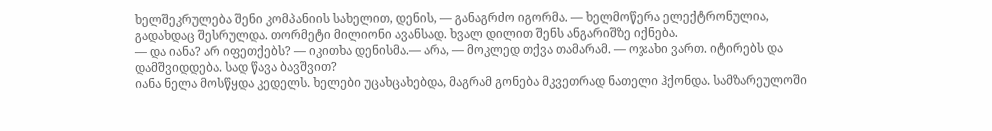ხელშეკრულება შენი კომპანიის სახელით, დენის, — განაგრძო იგორმა. — ხელმოწერა ელექტრონულია, გადახდაც შესრულდა. თორმეტი მილიონი ავანსად. ხვალ დილით შენს ანგარიშზე იქნება.
— და იანა? არ იფეთქებს? — იკითხა დენისმა.— არა, — მოკლედ თქვა თამარამ. — ოჯახი ვართ. იტირებს და დამშვიდდება. სად წავა ბავშვით?
იანა ნელა მოსწყდა კედელს. ხელები უცახცახებდა, მაგრამ გონება მკვეთრად ნათელი ჰქონდა. სამზარეულოში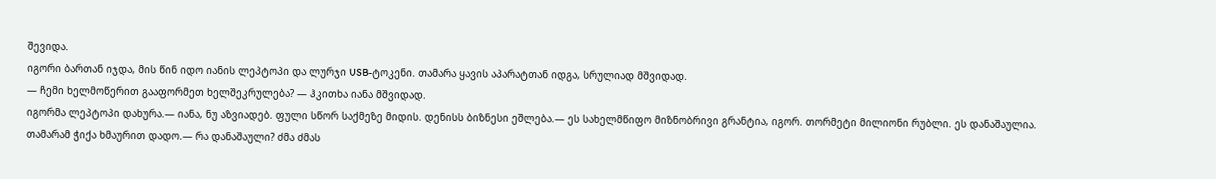შევიდა.
იგორი ბართან იჯდა, მის წინ იდო იანის ლეპტოპი და ლურჯი USB-ტოკენი. თამარა ყავის აპარატთან იდგა, სრულიად მშვიდად.
— ჩემი ხელმოწერით გააფორმეთ ხელშეკრულება? — ჰკითხა იანა მშვიდად.
იგორმა ლეპტოპი დახურა.— იანა, ნუ აზვიადებ. ფული სწორ საქმეზე მიდის. დენისს ბიზნესი ეშლება.— ეს სახელმწიფო მიზნობრივი გრანტია, იგორ. თორმეტი მილიონი რუბლი. ეს დანაშაულია.
თამარამ ჭიქა ხმაურით დადო.— რა დანაშაული? ძმა ძმას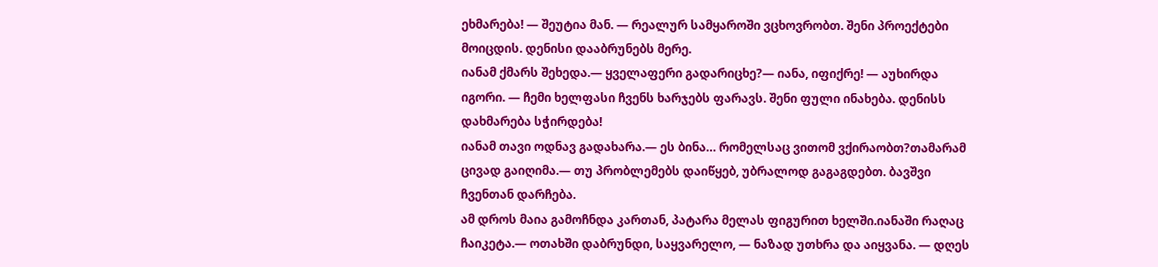ეხმარება! — შეუტია მან. — რეალურ სამყაროში ვცხოვრობთ. შენი პროექტები მოიცდის. დენისი დააბრუნებს მერე.
იანამ ქმარს შეხედა.— ყველაფერი გადარიცხე?— იანა, იფიქრე! — აუხირდა იგორი. — ჩემი ხელფასი ჩვენს ხარჯებს ფარავს. შენი ფული ინახება. დენისს დახმარება სჭირდება!
იანამ თავი ოდნავ გადახარა.— ეს ბინა… რომელსაც ვითომ ვქირაობთ?თამარამ ცივად გაიღიმა.— თუ პრობლემებს დაიწყებ, უბრალოდ გაგაგდებთ. ბავშვი ჩვენთან დარჩება.
ამ დროს მაია გამოჩნდა კართან, პატარა მელას ფიგურით ხელში.იანაში რაღაც ჩაიკეტა.— ოთახში დაბრუნდი, საყვარელო, — ნაზად უთხრა და აიყვანა. — დღეს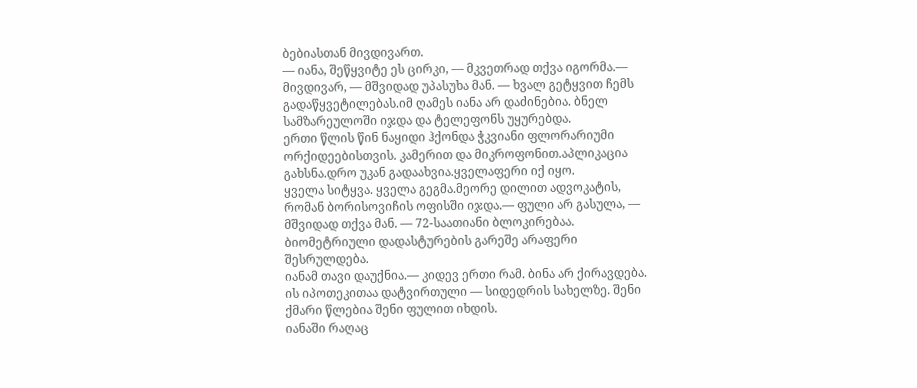ბებიასთან მივდივართ.
— იანა, შეწყვიტე ეს ცირკი, — მკვეთრად თქვა იგორმა.— მივდივარ, — მშვიდად უპასუხა მან. — ხვალ გეტყვით ჩემს გადაწყვეტილებას.იმ ღამეს იანა არ დაძინებია. ბნელ სამზარეულოში იჯდა და ტელეფონს უყურებდა.
ერთი წლის წინ ნაყიდი ჰქონდა ჭკვიანი ფლორარიუმი ორქიდეებისთვის. კამერით და მიკროფონით.აპლიკაცია გახსნა.დრო უკან გადაახვია.ყველაფერი იქ იყო.
ყველა სიტყვა. ყველა გეგმა.მეორე დილით ადვოკატის, რომან ბორისოვიჩის ოფისში იჯდა.— ფული არ გასულა, — მშვიდად თქვა მან. — 72-საათიანი ბლოკირებაა. ბიომეტრიული დადასტურების გარეშე არაფერი შესრულდება.
იანამ თავი დაუქნია.— კიდევ ერთი რამ. ბინა არ ქირავდება. ის იპოთეკითაა დატვირთული — სიდედრის სახელზე. შენი ქმარი წლებია შენი ფულით იხდის.
იანაში რაღაც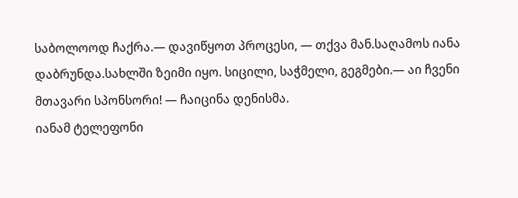საბოლოოდ ჩაქრა.— დავიწყოთ პროცესი, — თქვა მან.საღამოს იანა დაბრუნდა.სახლში ზეიმი იყო. სიცილი, საჭმელი, გეგმები.— აი ჩვენი მთავარი სპონსორი! — ჩაიცინა დენისმა.
იანამ ტელეფონი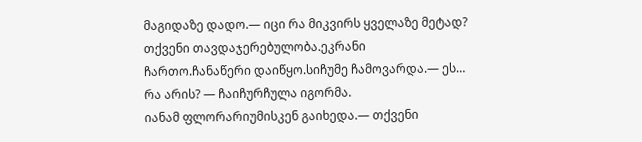მაგიდაზე დადო.— იცი რა მიკვირს ყველაზე მეტად? თქვენი თავდაჯერებულობა.ეკრანი ჩართო.ჩანაწერი დაიწყო.სიჩუმე ჩამოვარდა.— ეს… რა არის? — ჩაიჩურჩულა იგორმა.
იანამ ფლორარიუმისკენ გაიხედა.— თქვენი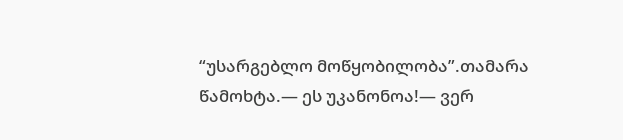“უსარგებლო მოწყობილობა”.თამარა წამოხტა.— ეს უკანონოა!— ვერ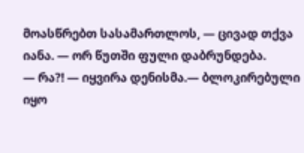მოასწრებთ სასამართლოს, — ცივად თქვა იანა. — ორ წუთში ფული დაბრუნდება.
— რა?! — იყვირა დენისმა.— ბლოკირებული იყო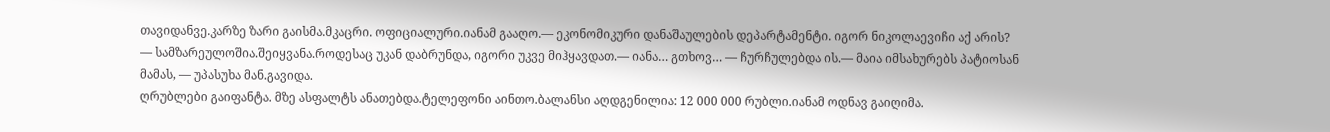თავიდანვე.კარზე ზარი გაისმა.მკაცრი. ოფიციალური.იანამ გააღო.— ეკონომიკური დანაშაულების დეპარტამენტი. იგორ ნიკოლაევიჩი აქ არის?
— სამზარეულოშია.შეიყვანა.როდესაც უკან დაბრუნდა, იგორი უკვე მიჰყავდათ.— იანა… გთხოვ… — ჩურჩულებდა ის.— მაია იმსახურებს პატიოსან მამას, — უპასუხა მან.გავიდა.
ღრუბლები გაიფანტა. მზე ასფალტს ანათებდა.ტელეფონი აინთო.ბალანსი აღდგენილია: 12 000 000 რუბლი.იანამ ოდნავ გაიღიმა.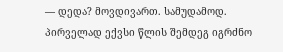— დედა? მოვდივართ. სამუდამოდ.
პირველად ექვსი წლის შემდეგ იგრძნო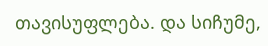თავისუფლება. და სიჩუმე,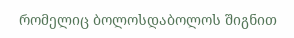რომელიც ბოლოსდაბოლოს შიგნით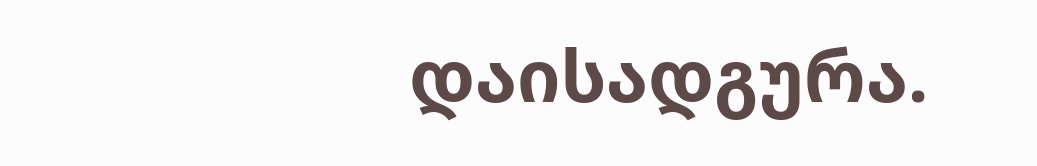დაისადგურა.